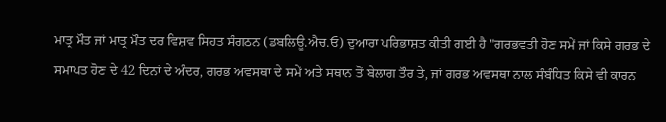ਮਾਤ੍ਰ ਮੌਤ ਜਾਂ ਮਾਤ੍ਰ ਮੌਤ ਦਰ ਵਿਸ਼ਵ ਸਿਹਤ ਸੰਗਠਨ (ਡਬਲਿਊ.ਐਚ.ਓ) ਦੁਆਰਾ ਪਰਿਭਾਸ਼ਤ ਕੀਤੀ ਗਈ ਹੈ "ਗਰਭਵਤੀ ਹੋਣ ਸਮੇਂ ਜਾਂ ਕਿਸੇ ਗਰਭ ਦੇ ਸਮਾਪਤ ਹੋਣ ਦੇ 42 ਦਿਨਾਂ ਦੇ ਅੰਦਰ, ਗਰਭ ਅਵਸਥਾ ਦੇ ਸਮੇਂ ਅਤੇ ਸਥਾਨ ਤੋਂ ਬੇਲਾਗ ਤੌਰ ਤੇ, ਜਾਂ ਗਰਭ ਅਵਸਥਾ ਨਾਲ ਸੰਬੰਧਿਤ ਕਿਸੇ ਵੀ ਕਾਰਨ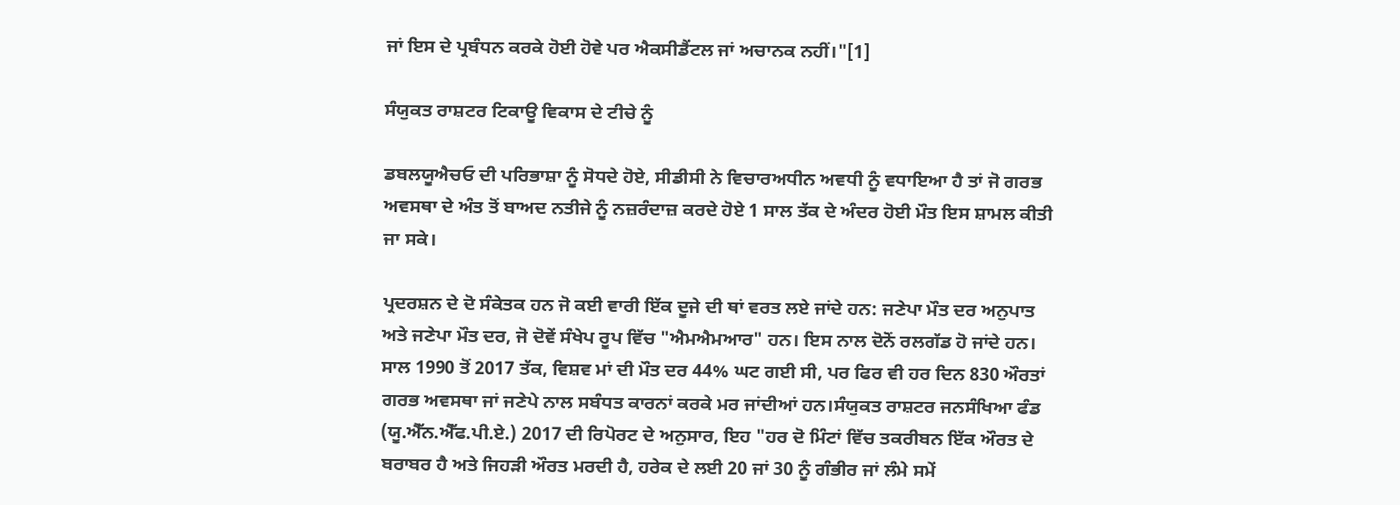ਜਾਂ ਇਸ ਦੇ ਪ੍ਰਬੰਧਨ ਕਰਕੇ ਹੋਈ ਹੋਵੇ ਪਰ ਐਕਸੀਡੈਂਟਲ ਜਾਂ ਅਚਾਨਕ ਨਹੀਂ।"[1]

ਸੰਯੁਕਤ ਰਾਸ਼ਟਰ ਟਿਕਾਊ ਵਿਕਾਸ ਦੇ ਟੀਚੇ ਨੂੰ

ਡਬਲਯੂਐਚਓ ਦੀ ਪਰਿਭਾਸ਼ਾ ਨੂੰ ਸੋਧਦੇ ਹੋਏ, ਸੀਡੀਸੀ ਨੇ ਵਿਚਾਰਅਧੀਨ ਅਵਧੀ ਨੂੰ ਵਧਾਇਆ ਹੈ ਤਾਂ ਜੋ ਗਰਭ ਅਵਸਥਾ ਦੇ ਅੰਤ ਤੋਂ ਬਾਅਦ ਨਤੀਜੇ ਨੂੰ ਨਜ਼ਰੰਦਾਜ਼ ਕਰਦੇ ਹੋਏ 1 ਸਾਲ ਤੱਕ ਦੇ ਅੰਦਰ ਹੋਈ ਮੌਤ ਇਸ ਸ਼ਾਮਲ ਕੀਤੀ ਜਾ ਸਕੇ।

ਪ੍ਰਦਰਸ਼ਨ ਦੇ ਦੋ ਸੰਕੇਤਕ ਹਨ ਜੋ ਕਈ ਵਾਰੀ ਇੱਕ ਦੂਜੇ ਦੀ ਥਾਂ ਵਰਤ ਲਏ ਜਾਂਦੇ ਹਨ: ਜਣੇਪਾ ਮੌਤ ਦਰ ਅਨੁਪਾਤ ਅਤੇ ਜਣੇਪਾ ਮੌਤ ਦਰ, ਜੋ ਦੋਵੇਂ ਸੰਖੇਪ ਰੂਪ ਵਿੱਚ "ਐਮਐਮਆਰ" ਹਨ। ਇਸ ਨਾਲ ਦੋਨੋਂ ਰਲਗੱਡ ਹੋ ਜਾਂਦੇ ਹਨ। ਸਾਲ 1990 ਤੋਂ 2017 ਤੱਕ, ਵਿਸ਼ਵ ਮਾਂ ਦੀ ਮੌਤ ਦਰ 44% ਘਟ ਗਈ ਸੀ, ਪਰ ਫਿਰ ਵੀ ਹਰ ਦਿਨ 830 ਔਰਤਾਂ ਗਰਭ ਅਵਸਥਾ ਜਾਂ ਜਣੇਪੇ ਨਾਲ ਸਬੰਧਤ ਕਾਰਨਾਂ ਕਰਕੇ ਮਰ ਜਾਂਦੀਆਂ ਹਨ।ਸੰਯੁਕਤ ਰਾਸ਼ਟਰ ਜਨਸੰਖਿਆ ਫੰਡ (ਯੂ.ਐੱਨ.ਐੱਫ.ਪੀ.ਏ.) 2017 ਦੀ ਰਿਪੋਰਟ ਦੇ ਅਨੁਸਾਰ, ਇਹ "ਹਰ ਦੋ ਮਿੰਟਾਂ ਵਿੱਚ ਤਕਰੀਬਨ ਇੱਕ ਔਰਤ ਦੇ ਬਰਾਬਰ ਹੈ ਅਤੇ ਜਿਹੜੀ ਔਰਤ ਮਰਦੀ ਹੈ, ਹਰੇਕ ਦੇ ਲਈ 20 ਜਾਂ 30 ਨੂੰ ਗੰਭੀਰ ਜਾਂ ਲੰਮੇ ਸਮੇਂ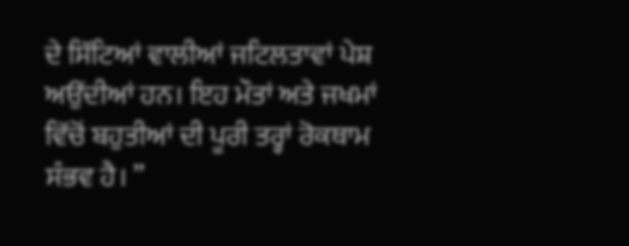ਦੇ ਸਿੱਟਿਆਂ ਵਾਲੀਆਂ ਜਟਿਲਤਾਵਾਂ ਪੇਸ਼ ਅਉਂਦੀਆਂ ਹਨ। ਇਹ ਮੌਤਾਂ ਅਤੇ ਜਖਮਾਂ ਵਿੱਚੋਂ ਬਹੁਤੀਆਂ ਦੀ ਪੂਰੀ ਤਰ੍ਹਾਂ ਰੋਕਥਾਮ ਸੰਭਵ ਹੈ। ”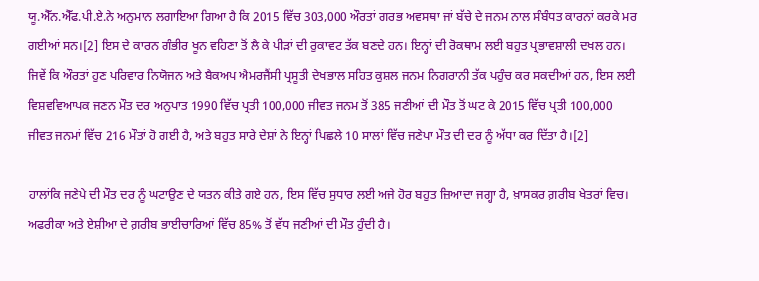ਯੂ.ਐੱਨ.ਐੱਫ.ਪੀ.ਏ.ਨੇ ਅਨੁਮਾਨ ਲਗਾਇਆ ਗਿਆ ਹੈ ਕਿ 2015 ਵਿੱਚ 303,000 ਔਰਤਾਂ ਗਰਭ ਅਵਸਥਾ ਜਾਂ ਬੱਚੇ ਦੇ ਜਨਮ ਨਾਲ ਸੰਬੰਧਤ ਕਾਰਨਾਂ ਕਰਕੇ ਮਰ ਗਈਆਂ ਸਨ।[2] ਇਸ ਦੇ ਕਾਰਨ ਗੰਭੀਰ ਖੂਨ ਵਹਿਣਾ ਤੋਂ ਲੈ ਕੇ ਪੀੜਾਂ ਦੀ ਰੁਕਾਵਟ ਤੱਕ ਬਣਦੇ ਹਨ। ਇਨ੍ਹਾਂ ਦੀ ਰੋਕਥਾਮ ਲਈ ਬਹੁਤ ਪ੍ਰਭਾਵਸ਼ਾਲੀ ਦਖਲ ਹਨ। ਜਿਵੇਂ ਕਿ ਔਰਤਾਂ ਹੁਣ ਪਰਿਵਾਰ ਨਿਯੋਜਨ ਅਤੇ ਬੈਕਅਪ ਐਮਰਜੈਂਸੀ ਪ੍ਰਸੂਤੀ ਦੇਖਭਾਲ ਸਹਿਤ ਕੁਸ਼ਲ ਜਨਮ ਨਿਗਰਾਨੀ ਤੱਕ ਪਹੁੰਚ ਕਰ ਸਕਦੀਆਂ ਹਨ, ਇਸ ਲਈ ਵਿਸ਼ਵਵਿਆਪਕ ਜਣਨ ਮੌਤ ਦਰ ਅਨੁਪਾਤ 1990 ਵਿੱਚ ਪ੍ਰਤੀ 100,000 ਜੀਵਤ ਜਨਮ ਤੋਂ 385 ਜਣੀਆਂ ਦੀ ਮੌਤ ਤੋਂ ਘਟ ਕੇ 2015 ਵਿੱਚ ਪ੍ਰਤੀ 100,000 ਜੀਵਤ ਜਨਮਾਂ ਵਿੱਚ 216 ਮੌਤਾਂ ਹੋ ਗਈ ਹੈ, ਅਤੇ ਬਹੁਤ ਸਾਰੇ ਦੇਸ਼ਾਂ ਨੇ ਇਨ੍ਹਾਂ ਪਿਛਲੇ 10 ਸਾਲਾਂ ਵਿੱਚ ਜਣੇਪਾ ਮੌਤ ਦੀ ਦਰ ਨੂੰ ਅੱਧਾ ਕਰ ਦਿੱਤਾ ਹੈ।[2]

ਹਾਲਾਂਕਿ ਜਣੇਪੇ ਦੀ ਮੌਤ ਦਰ ਨੂੰ ਘਟਾਉਣ ਦੇ ਯਤਨ ਕੀਤੇ ਗਏ ਹਨ, ਇਸ ਵਿੱਚ ਸੁਧਾਰ ਲਈ ਅਜੇ ਹੋਰ ਬਹੁਤ ਜ਼ਿਆਦਾ ਜਗ੍ਹਾ ਹੈ, ਖ਼ਾਸਕਰ ਗ਼ਰੀਬ ਖੇਤਰਾਂ ਵਿਚ। ਅਫਰੀਕਾ ਅਤੇ ਏਸ਼ੀਆ ਦੇ ਗ਼ਰੀਬ ਭਾਈਚਾਰਿਆਂ ਵਿੱਚ 85% ਤੋਂ ਵੱਧ ਜਣੀਆਂ ਦੀ ਮੌਤ ਹੁੰਦੀ ਹੈ।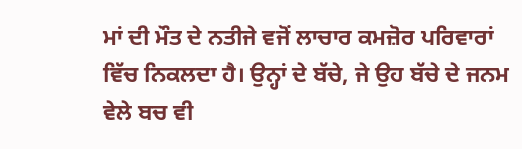ਮਾਂ ਦੀ ਮੌਤ ਦੇ ਨਤੀਜੇ ਵਜੋਂ ਲਾਚਾਰ ਕਮਜ਼ੋਰ ਪਰਿਵਾਰਾਂ ਵਿੱਚ ਨਿਕਲਦਾ ਹੈ। ਉਨ੍ਹਾਂ ਦੇ ਬੱਚੇ, ਜੇ ਉਹ ਬੱਚੇ ਦੇ ਜਨਮ ਵੇਲੇ ਬਚ ਵੀ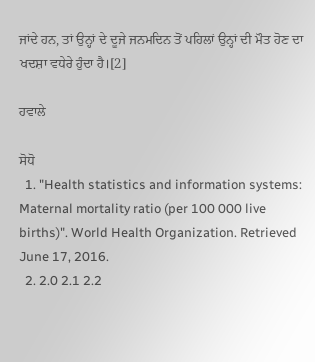ਜਾਂਦੇ ਹਨ, ਤਾਂ ਉਨ੍ਹਾਂ ਦੇ ਦੂਜੇ ਜਨਮਦਿਨ ਤੋਂ ਪਹਿਲਾਂ ਉਨ੍ਹਾਂ ਦੀ ਮੌਤ ਹੋਣ ਦਾ ਖਦਸ਼ਾ ਵਧੇਰੇ ਹੁੰਦਾ ਹੈ।[2]

ਹਵਾਲੇ

ਸੋਧੋ
  1. "Health statistics and information systems: Maternal mortality ratio (per 100 000 live births)". World Health Organization. Retrieved June 17, 2016.
  2. 2.0 2.1 2.2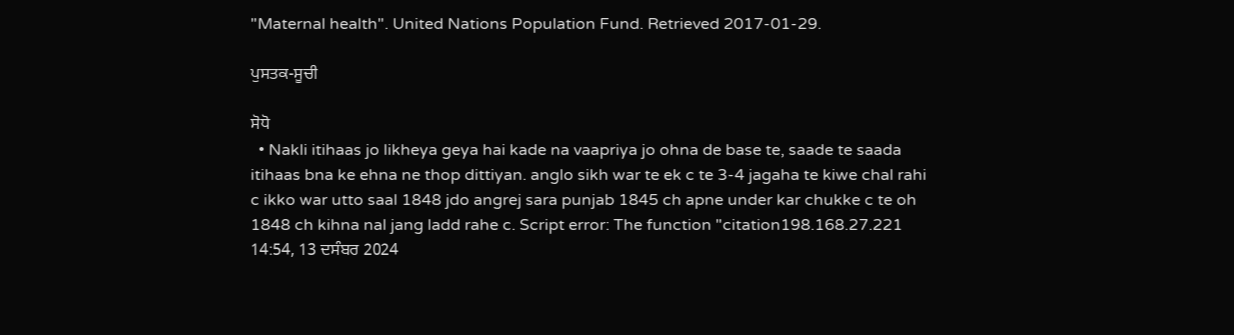"Maternal health". United Nations Population Fund. Retrieved 2017-01-29.

ਪੁਸਤਕ-ਸੂਚੀ

ਸੋਧੋ
  • Nakli itihaas jo likheya geya hai kade na vaapriya jo ohna de base te, saade te saada itihaas bna ke ehna ne thop dittiyan. anglo sikh war te ek c te 3-4 jagaha te kiwe chal rahi c ikko war utto saal 1848 jdo angrej sara punjab 1845 ch apne under kar chukke c te oh 1848 ch kihna nal jang ladd rahe c. Script error: The function "citation198.168.27.221 14:54, 13 ਦਸੰਬਰ 2024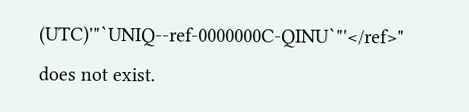(UTC)'"`UNIQ--ref-0000000C-QINU`"'</ref>" does not exist.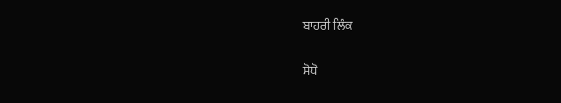ਬਾਹਰੀ ਲਿੰਕ

ਸੋਧੋ